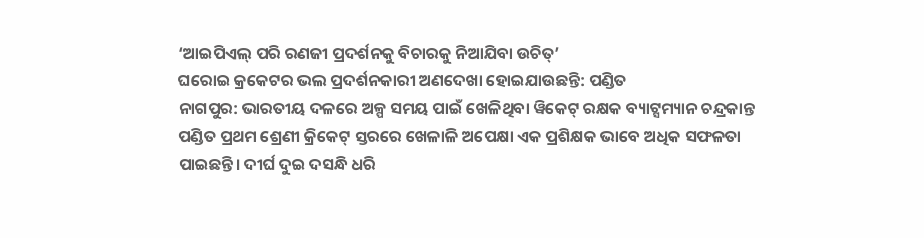‘ଆଇପିଏଲ୍ ପରି ରଣଜୀ ପ୍ରଦର୍ଶନକୁ ବିଚାରକୁ ନିଆଯିବା ଉଚିତ୍’
ଘରୋଇ କ୍ରକେଟର ଭଲ ପ୍ରଦର୍ଶନକାରୀ ଅଣଦେଖା ହୋଇଯାଉଛନ୍ତି: ପଣ୍ଡିତ
ନାଗପୁର: ଭାରତୀୟ ଦଳରେ ଅଳ୍ପ ସମୟ ପାଇଁ ଖେଳିଥିବା ୱିକେଟ୍ ରକ୍ଷକ ବ୍ୟାଟ୍ସମ୍ୟାନ ଚନ୍ଦ୍ରକାନ୍ତ ପଣ୍ଡିତ ପ୍ରଥମ ଶ୍ରେଣୀ କ୍ରିକେଟ୍ ସ୍ତରରେ ଖେଳାଳି ଅପେକ୍ଷା ଏକ ପ୍ରଶିକ୍ଷକ ଭାବେ ଅଧିକ ସଫଳତା ପାଇଛନ୍ତି। ଦୀର୍ଘ ଦୁଇ ଦସନ୍ଧି ଧରି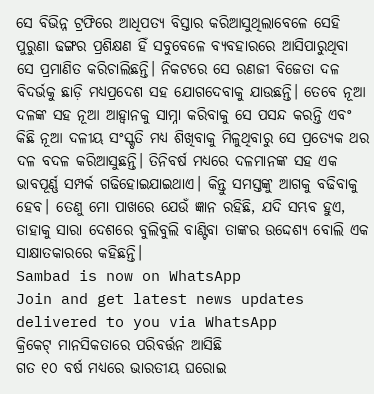ସେ ବିଭିନ୍ନ ଟ୍ରଫିରେ ଆଧିପତ୍ୟ ବିସ୍ତାର କରିଆସୁଥିଲାବେଳେ ସେହି ପୁରୁଣା ଢଙ୍ଗର ପ୍ରଶିକ୍ଷଣ ହିଁ ସବୁବେଳେ ବ୍ୟବହାରରେ ଆସିପାରୁଥିବା ସେ ପ୍ରମାଣିତ କରିଚାଲିଛନ୍ତି। ନିକଟରେ ସେ ରଣଜୀ ବିଜେତା ଦଳ ବିଦର୍ଭକୁ ଛାଡ଼ି ମଧ୍ୟପ୍ରଦେଶ ସହ ଯୋଗଦେବାକୁ ଯାଉଛନ୍ତି। ତେବେ ନୂଆ ଦଳଙ୍କ ସହ ନୂଆ ଆହ୍ବାନକୁ ସାମ୍ନା କରିବାକୁ ସେ ପସନ୍ଦ କରନ୍ତି ଏବଂ କିଛି ନୂଆ ଦଳୀୟ ସଂସ୍କୃତି ମଧ୍ୟ ଶିଖିବାକୁ ମିଳୁଥିବାରୁ ସେ ପ୍ରତ୍ୟେକ ଥର ଦଳ ବଦଳ କରିଆସୁଛନ୍ତି। ତିନିବର୍ଷ ମଧ୍ୟରେ ଦଳମାନଙ୍କ ସହ ଏକ ଭାବପୂର୍ଣ୍ଣ ସମ୍ପର୍କ ଗଢିହୋଇଯାଇଥାଏ। କିନ୍ତୁ ସମସ୍ତଙ୍କୁ ଆଗକୁ ବଢିବାକୁ ହେବ। ତେଣୁ ମୋ ପାଖରେ ଯେଉଁ ଜ୍ଞାନ ରହିଛି, ଯଦି ସମ୍ଭବ ହୁଏ, ତାହାକୁ ସାରା ଦେଶରେ ବୁଲିବୁଲି ବାଣ୍ଟିବା ତାଙ୍କର ଉଦ୍ଦେଶ୍ୟ ବୋଲି ଏକ ସାକ୍ଷାତକାରରେ କହିଛନ୍ତି।
Sambad is now on WhatsApp
Join and get latest news updates delivered to you via WhatsApp
କ୍ରିକେଟ୍ ମାନସିକତାରେ ପରିବର୍ତ୍ତନ ଆସିଛି
ଗତ ୧୦ ବର୍ଷ ମଧ୍ୟରେ ଭାରତୀୟ ଘରୋଇ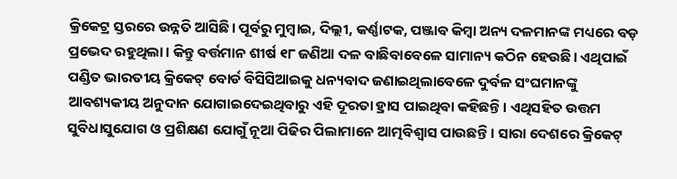କ୍ରିକେଟ୍ର ସ୍ତରରେ ଉନ୍ନତି ଆସିଛି। ପୂର୍ବରୁ ମୁମ୍ବାଇ, ଦିଲ୍ଲୀ, କର୍ଣ୍ଣାଟକ, ପଞ୍ଜାବ କିମ୍ବା ଅନ୍ୟ ଦଳମାନଙ୍କ ମଧ୍ୟରେ ବଡ଼ ପ୍ରଭେଦ ରହୁଥିଲା। କିନ୍ତୁ ବର୍ତ୍ତମାନ ଶୀର୍ଷ ୧୮ ଜଣିଆ ଦଳ ବାଛିବାବେଳେ ସାମାନ୍ୟ କଠିନ ହେଉଛି। ଏଥିପାଇଁ ପଣ୍ଡିତ ଭାରତୀୟ କ୍ରିକେଟ୍ ବୋର୍ଡ ବିସିସିଆଇକୁ ଧନ୍ୟବାଦ ଜଣାଇଥିଲାବେଳେ ଦୁର୍ବଳ ସଂଘମାନଙ୍କୁ ଆବଶ୍ୟକୀୟ ଅନୁଦାନ ଯୋଗାଇଦେଇଥିବାରୁ ଏହି ଦୂରତା ହ୍ରାସ ପାଇଥିବା କହିଛନ୍ତି। ଏଥିସହିତ ଉତ୍ତମ ସୁବିଧାସୁଯୋଗ ଓ ପ୍ରଶିକ୍ଷଣ ଯୋଗୁଁ ନୂଆ ପିଢିର ପିଲାମାନେ ଆତ୍ମବିଶ୍ବାସ ପାଉଛନ୍ତି। ସାରା ଦେଶରେ କ୍ରିକେଟ୍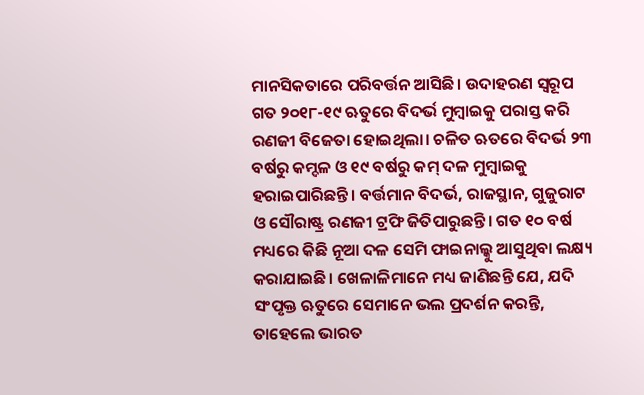ମାନସିକତାରେ ପରିବର୍ତ୍ତନ ଆସିଛି। ଉଦାହରଣ ସ୍ବରୂପ ଗତ ୨୦୧୮-୧୯ ଋତୁରେ ବିଦର୍ଭ ମୁମ୍ବାଇକୁ ପରାସ୍ତ କରି ରଣଜୀ ବିଜେତା ହୋଇଥିଲା। ଚଳିତ ଋତରେ ବିଦର୍ଭ ୨୩ ବର୍ଷରୁ କମ୍ଦଳ ଓ ୧୯ ବର୍ଷରୁ କମ୍ ଦଳ ମୁମ୍ବାଇକୁ ହରାଇପାରିଛନ୍ତି। ବର୍ତ୍ତମାନ ବିଦର୍ଭ, ରାଜସ୍ଥାନ, ଗୁଜୁରାଟ ଓ ସୌରାଷ୍ଟ୍ର ରଣଜୀ ଟ୍ରଫି ଜିତିପାରୁଛନ୍ତି। ଗତ ୧୦ ବର୍ଷ ମଧ୍ୟରେ କିଛି ନୂଆ ଦଳ ସେମି ଫାଇନାଲ୍କୁ ଆସୁଥିବା ଲକ୍ଷ୍ୟ କରାଯାଇଛି। ଖେଳାଳିମାନେ ମଧ୍ୟ ଜାଣିଛନ୍ତି ଯେ, ଯଦି ସଂପୃକ୍ତ ଋତୁରେ ସେମାନେ ଭଲ ପ୍ରଦର୍ଶନ କରନ୍ତି, ତାହେଲେ ଭାରତ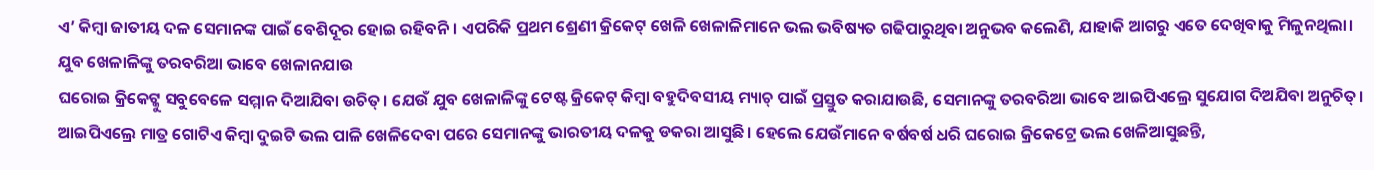ଏ’ କିମ୍ବା ଜାତୀୟ ଦଳ ସେମାନଙ୍କ ପାଇଁ ବେଶିଦୂର ହୋଇ ରହିବନି। ଏପରିକି ପ୍ରଥମ ଶ୍ରେଣୀ କ୍ରିକେଟ୍ ଖେଳି ଖେଳାଳିମାନେ ଭଲ ଭବିଷ୍ୟତ ଗଢିପାରୁଥିବା ଅନୁଭବ କଲେଣି, ଯାହାକି ଆଗରୁ ଏତେ ଦେଖିବାକୁ ମିଳୁନଥିଲା।
ଯୁବ ଖେଳାଳିଙ୍କୁ ତରବରିଆ ଭାବେ ଖେଳାନଯାଉ
ଘରୋଇ କ୍ରିକେଟ୍କୁ ସବୁବେଳେ ସମ୍ମାନ ଦିଆଯିବା ଉଚିତ୍। ଯେଉଁ ଯୁବ ଖେଳାଳିଙ୍କୁ ଟେଷ୍ଟ କ୍ରିକେଟ୍ କିମ୍ବା ବହୁଦିବସୀୟ ମ୍ୟାଚ୍ ପାଇଁ ପ୍ରସ୍ତୁତ କରାଯାଉଛି, ସେମାନଙ୍କୁ ତରବରିଆ ଭାବେ ଆଇପିଏଲ୍ରେ ସୁଯୋଗ ଦିଅଯିବା ଅନୁଚିତ୍। ଆଇପିଏଲ୍ରେ ମାତ୍ର ଗୋଟିଏ କିମ୍ବା ଦୁଇଟି ଭଲ ପାଳି ଖେଳିଦେବା ପରେ ସେମାନଙ୍କୁ ଭାରତୀୟ ଦଳକୁ ଡକରା ଆସୁଛି। ହେଲେ ଯେଉଁମାନେ ବର୍ଷବର୍ଷ ଧରି ଘରୋଇ କ୍ରିକେଟ୍ରେ ଭଲ ଖେଳିଆସୁଛନ୍ତି,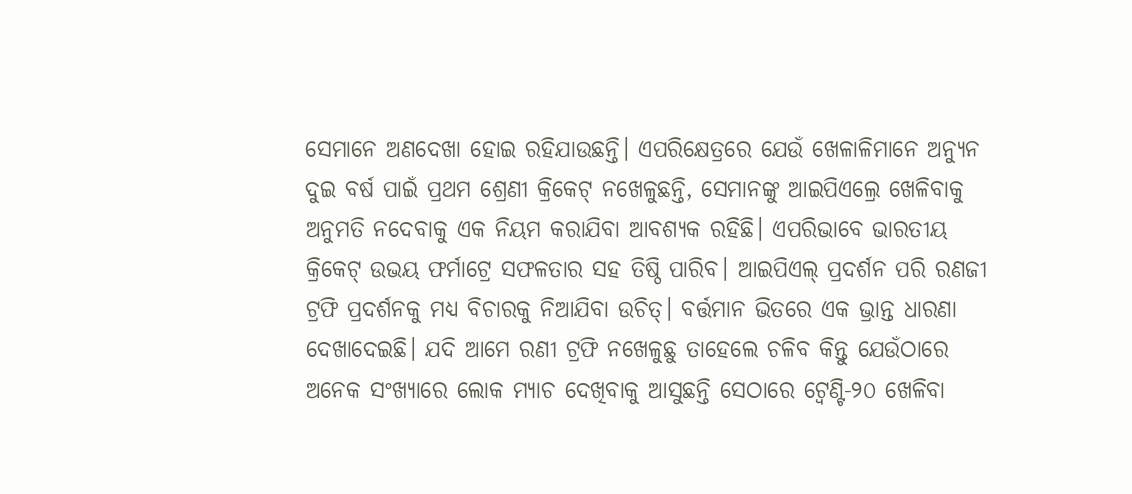ସେମାନେ ଅଣଦେଖା ହୋଇ ରହିଯାଉଛନ୍ତି। ଏପରିକ୍ଷେତ୍ରରେ ଯେଉଁ ଖେଳାଳିମାନେ ଅନ୍ୟୁନ ଦୁଇ ବର୍ଷ ପାଇଁ ପ୍ରଥମ ଶ୍ରେଣୀ କ୍ରିକେଟ୍ ନଖେଳୁଛନ୍ତି, ସେମାନଙ୍କୁ ଆଇପିଏଲ୍ରେ ଖେଳିବାକୁ ଅନୁମତି ନଦେବାକୁ ଏକ ନିୟମ କରାଯିବା ଆବଶ୍ୟକ ରହିଛି। ଏପରିଭାବେ ଭାରତୀୟ କ୍ରିକେଟ୍ ଉଭୟ ଫର୍ମାଟ୍ରେ ସଫଳତାର ସହ ତିଷ୍ଠି ପାରିବ। ଆଇପିଏଲ୍ ପ୍ରଦର୍ଶନ ପରି ରଣଜୀ ଟ୍ରଫି ପ୍ରଦର୍ଶନକୁ ମଧ୍ୟ ବିଚାରକୁ ନିଆଯିବା ଉଚିତ୍। ବର୍ତ୍ତମାନ ଭିତରେ ଏକ ଭ୍ରାନ୍ତ ଧାରଣା ଦେଖାଦେଇଛି। ଯଦି ଆମେ ରଣୀ ଟ୍ରଫି ନଖେଳୁଛୁ ତାହେଲେ ଚଳିବ କିନ୍ତୁ ଯେଉଁଠାରେ ଅନେକ ସଂଖ୍ୟାରେ ଲୋକ ମ୍ୟାଚ ଦେଖିବାକୁ ଆସୁଛନ୍ତି ସେଠାରେ ଟ୍ବେଣ୍ଟି-୨୦ ଖେଳିବା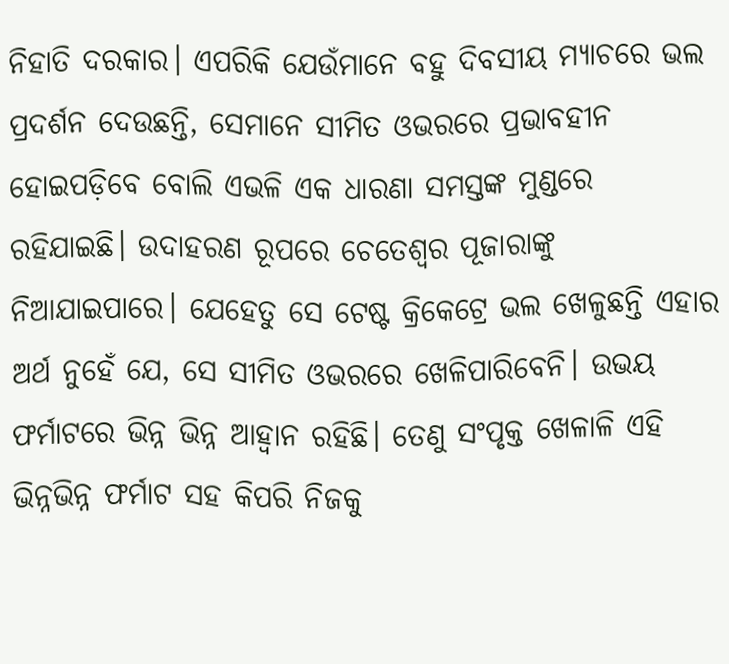ନିହାତି ଦରକାର। ଏପରିକି ଯେଉଁମାନେ ବହୁ ଦିବସୀୟ ମ୍ୟାଚରେ ଭଲ ପ୍ରଦର୍ଶନ ଦେଉଛନ୍ତି, ସେମାନେ ସୀମିତ ଓଭରରେ ପ୍ରଭାବହୀନ ହୋଇପଡ଼ିବେ ବୋଲି ଏଭଳି ଏକ ଧାରଣା ସମସ୍ତଙ୍କ ମୁଣ୍ଡରେ ରହିଯାଇଛି। ଉଦାହରଣ ରୂପରେ ଚେତେଶ୍ବର ପୂଜାରାଙ୍କୁ ନିଆଯାଇପାରେ। ଯେହେତୁ ସେ ଟେଷ୍ଟ କ୍ରିକେଟ୍ରେ ଭଲ ଖେଳୁଛନ୍ତି ଏହାର ଅର୍ଥ ନୁହେଁ ଯେ, ସେ ସୀମିତ ଓଭରରେ ଖେଳିପାରିବେନି। ଉଭୟ ଫର୍ମାଟରେ ଭିନ୍ନ ଭିନ୍ନ ଆହ୍ବାନ ରହିଛି। ତେଣୁ ସଂପୃକ୍ତ ଖେଳାଳି ଏହି ଭିନ୍ନଭିନ୍ନ ଫର୍ମାଟ ସହ କିପରି ନିଜକୁ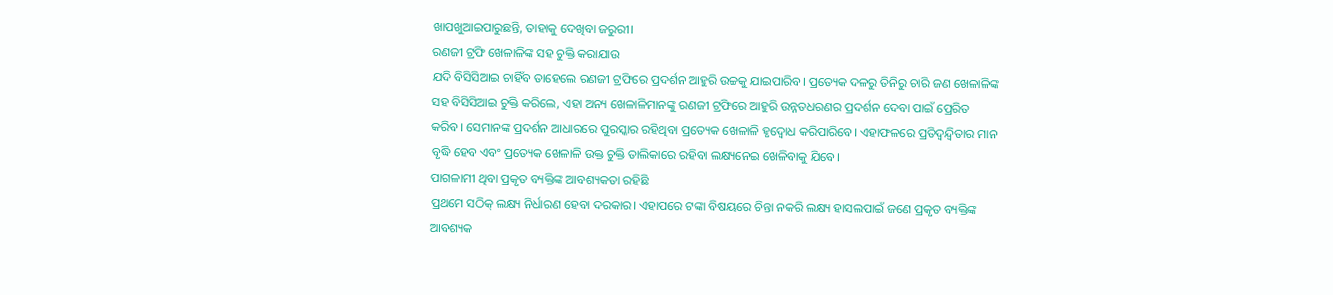ଖାପଖୁଆଇପାରୁଛନ୍ତି, ତାହାକୁ ଦେଖିବା ଜରୁରୀ।
ରଣଜୀ ଟ୍ରଫି ଖେଳାଳିଙ୍କ ସହ ଚୁକ୍ତି କରାଯାଉ
ଯଦି ବିସିସିଆଇ ଚାହିଁବ ତାହେଲେ ରଣଜୀ ଟ୍ରଫିରେ ପ୍ରଦର୍ଶନ ଆହୁରି ଉଚ୍ଚକୁ ଯାଇପାରିବ। ପ୍ରତ୍ୟେକ ଦଳରୁ ତିନିରୁ ଚାରି ଜଣ ଖେଳାଳିଙ୍କ ସହ ବିସିସିଆଇ ଚୁକ୍ତି କରିଲେ, ଏହା ଅନ୍ୟ ଖେଳାଳିମାନଙ୍କୁ ରଣଜୀ ଟ୍ରଫିରେ ଆହୁରି ଉନ୍ନତଧରଣର ପ୍ରଦର୍ଶନ ଦେବା ପାଇଁ ପ୍ରେରିତ କରିବ। ସେମାନଙ୍କ ପ୍ରଦର୍ଶନ ଆଧାରରେ ପୁରସ୍କାର ରହିଥିବା ପ୍ରତ୍ୟେକ ଖେଳାଳି ହୃଦ୍ବୋଧ କରିପାରିବେ। ଏହାଫଳରେ ପ୍ରତିଦ୍ବନ୍ଦ୍ବିତାର ମାନ ବୃଦ୍ଧି ହେବ ଏବଂ ପ୍ରତ୍ୟେକ ଖେଳାଳି ଉକ୍ତ ଚୁକ୍ତି ତାଲିକାରେ ରହିବା ଲକ୍ଷ୍ୟନେଇ ଖେଳିବାକୁ ଯିବେ।
ପାଗଳାମୀ ଥିବା ପ୍ରକୃତ ବ୍ୟକ୍ତିଙ୍କ ଆବଶ୍ୟକତା ରହିଛି
ପ୍ରଥମେ ସଠିକ୍ ଲକ୍ଷ୍ୟ ନିର୍ଧାରଣ ହେବା ଦରକାର। ଏହାପରେ ଟଙ୍କା ବିଷୟରେ ଚିନ୍ତା ନକରି ଲକ୍ଷ୍ୟ ହାସଲପାଇଁ ଜଣେ ପ୍ରକୃତ ବ୍ୟକ୍ତିଙ୍କ ଆବଶ୍ୟକ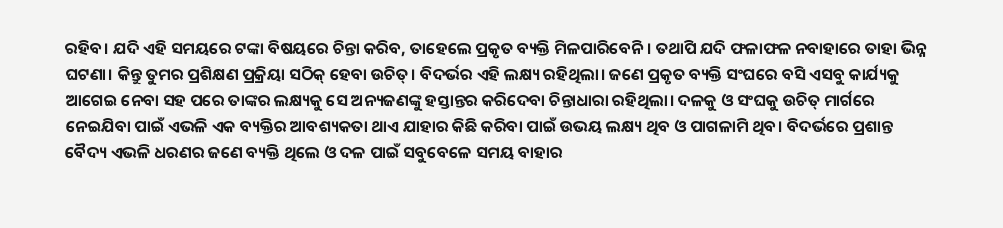ରହିବ। ଯଦି ଏହି ସମୟରେ ଟଙ୍କା ବିଷୟରେ ଚିନ୍ତା କରିବ, ତାହେଲେ ପ୍ରକୃତ ବ୍ୟକ୍ତି ମିଳପାରିବେନି। ତଥାପି ଯଦି ଫଳାଫଳ ନବାହାରେ ତାହା ଭିନ୍ନ ଘଟଣା। କିନ୍ତୁ ତୁମର ପ୍ରଶିକ୍ଷଣ ପ୍ରକ୍ରିୟା ସଠିକ୍ ହେବା ଉଚିତ୍। ବିଦର୍ଭର ଏହି ଲକ୍ଷ୍ୟ ରହିଥିଲା। ଜଣେ ପ୍ରକୃତ ବ୍ୟକ୍ତି ସଂଘରେ ବସି ଏସବୁ କାର୍ଯ୍ୟକୁ ଆଗେଇ ନେବା ସହ ପରେ ତାଙ୍କର ଲକ୍ଷ୍ୟକୁ ସେ ଅନ୍ୟଜଣଙ୍କୁ ହସ୍ତାନ୍ତର କରିଦେବା ଚିନ୍ତାଧାରା ରହିଥିଲା। ଦଳକୁ ଓ ସଂଘକୁ ଉଚିତ୍ ମାର୍ଗରେ ନେଇଯିବା ପାଇଁ ଏଭଳି ଏକ ବ୍ୟକ୍ତିର ଆବଶ୍ୟକତା ଥାଏ ଯାହାର କିଛି କରିବା ପାଇଁ ଉଭୟ ଲକ୍ଷ୍ୟ ଥିବ ଓ ପାଗଳାମି ଥିବ। ବିଦର୍ଭରେ ପ୍ରଶାନ୍ତ ବୈଦ୍ୟ ଏଭଳି ଧରଣର ଜଣେ ବ୍ୟକ୍ତି ଥିଲେ ଓ ଦଳ ପାଇଁ ସବୁବେଳେ ସମୟ ବାହାର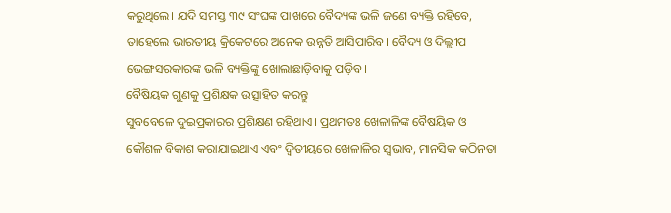କରୁଥିଲେ। ଯଦି ସମସ୍ତ ୩୯ ସଂଘଙ୍କ ପାଖରେ ବୈଦ୍ୟଙ୍କ ଭଳି ଜଣେ ବ୍ୟକ୍ତି ରହିବେ, ତାହେଲେ ଭାରତୀୟ କ୍ରିକେଟରେ ଅନେକ ଉନ୍ନତି ଆସିପାରିବ। ବୈଦ୍ୟ ଓ ଦିଲ୍ଲୀପ ଭେଙ୍ଗସରକାରଙ୍କ ଭଳି ବ୍ୟକ୍ତିଙ୍କୁ ଖୋଲାଛାଡ଼ିବାକୁ ପଡ଼ିବ।
ବୈଷିୟକ ଗୁଣକୁ ପ୍ରଶିକ୍ଷକ ଉତ୍ସାହିତ କରନ୍ତୁ
ସୁବବେଳେ ଦୁଇପ୍ରକାରର ପ୍ରଶିକ୍ଷଣ ରହିଥାଏ। ପ୍ରଥମତଃ ଖେଳାଳିଙ୍କ ବୈଷୟିକ ଓ କୌଶଳ ବିକାଶ କରାଯାଇଥାଏ ଏବଂ ଦ୍ବିତୀୟରେ ଖେଳାଳିର ସ୍ବଭାବ, ମାନସିକ କଠିନତା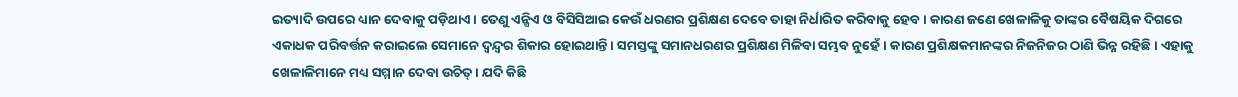ଇତ୍ୟାଦି ଉପରେ ଧ୍ୟାନ ଦେବାକୁ ପଡ଼ିଥାଏ। ତେଣୁ ଏନ୍ସିଏ ଓ ବିସିସିଆଇ କେଉଁ ଧରଣର ପ୍ରଶିକ୍ଷଣ ଦେବେ ତାହା ନିର୍ଧାରିତ କରିବାକୁ ହେବ। କାରଣ ଜଣେ ଖେଳାଳିକୁ ତାଙ୍କର ବୈଷୟିକ ଦିଗରେ ଏକାଧକ ପରିବର୍ତ୍ତନ କରାଇଲେ ସେମାନେ ଦ୍ବନ୍ଦ୍ବର ଶିକାର ହୋଇଥାନ୍ତି। ସମସ୍ତଙ୍କୁ ସମାନଧରଣର ପ୍ରଶିକ୍ଷଣ ମିଳିବା ସମ୍ଭବ ନୁହେଁ। କାରଣ ପ୍ରଶିକ୍ଷକମାନଙ୍କର ନିଜନିଜର ଠାଣି ଭିନ୍ନ ରହିଛି। ଏହାକୁ ଖେଳାଳିମାନେ ମଧ୍ୟ ସମ୍ମାନ ଦେବା ଉଚିତ୍। ଯଦି କିଛି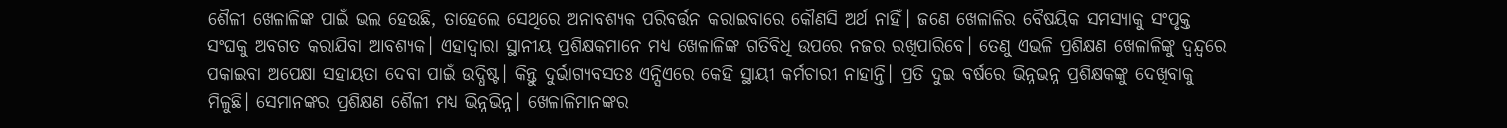ଶୈଳୀ ଖେଳାଳିଙ୍କ ପାଇଁ ଭଲ ହେଉଛି, ତାହେଲେ ସେଥିରେ ଅନାବଶ୍ୟକ ପରିବର୍ତ୍ତନ କରାଇବାରେ କୌଣସି ଅର୍ଥ ନାହିଁ। ଜଣେ ଖେଳାଳିର ବୈଷୟିକ ସମସ୍ୟାକୁ ସଂପୃକ୍ତ ସଂଘକୁ ଅବଗତ କରାଯିବା ଆବଶ୍ୟକ। ଏହାଦ୍ବାରା ସ୍ଥାନୀୟ ପ୍ରଶିକ୍ଷକମାନେ ମଧ୍ୟ ଖେଳାଳିଙ୍କ ଗତିବିଧି ଉପରେ ନଜର ରଖିପାରିବେ। ତେଣୁ ଏଭଳି ପ୍ରଶିକ୍ଷଣ ଖେଳାଳିଙ୍କୁ ଦ୍ବନ୍ଦ୍ବରେ ପକାଇବା ଅପେକ୍ଷା ସହାୟତା ଦେବା ପାଇଁ ଉଦ୍ଧିଷ୍ଟ। କିନ୍ତୁ ଦୁର୍ଭାଗ୍ୟବସତଃ ଏନ୍ସିଏରେ କେହି ସ୍ଥାୟୀ କର୍ମଚାରୀ ନାହାନ୍ତି। ପ୍ରତି ଦୁଇ ବର୍ଷରେ ଭିନ୍ନଭନ୍ନ ପ୍ରଶିକ୍ଷକଙ୍କୁ ଦେଖିବାକୁ ମିଳୁଛି। ସେମାନଙ୍କର ପ୍ରଶିକ୍ଷଣ ଶୈଳୀ ମଧ୍ୟ ଭିନ୍ନଭିନ୍ନ। ଖେଳାଳିମାନଙ୍କର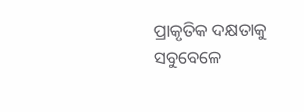ପ୍ରାକୃତିକ ଦକ୍ଷତାକୁ ସବୁବେଳେ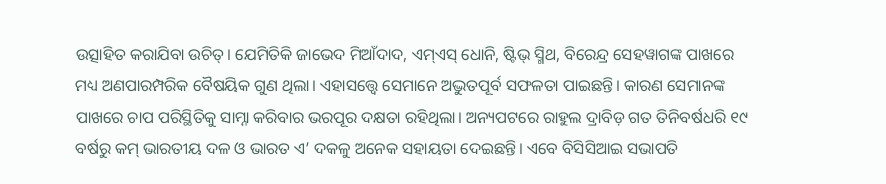ଉତ୍ସାହିତ କରାଯିବା ଉଚିତ୍। ଯେମିତିକି ଜାଭେଦ ମିଆଁଦାଦ, ଏମ୍ଏସ୍ ଧୋନି, ଷ୍ଟିଭ୍ ସ୍ମିଥ, ବିରେନ୍ଦ୍ର ସେହୱାଗଙ୍କ ପାଖରେ ମଧ୍ୟ ଅଣପାରମ୍ପରିକ ବୈଷୟିକ ଗୁଣ ଥିଲା। ଏହାସତ୍ତ୍ବେ ସେମାନେ ଅଦ୍ଭୁତପୂର୍ବ ସଫଳତା ପାଇଛନ୍ତି। କାରଣ ସେମାନଙ୍କ ପାଖରେ ଚାପ ପରିସ୍ଥିତିକୁ ସାମ୍ନା କରିବାର ଭରପୂର ଦକ୍ଷତା ରହିଥିଲା। ଅନ୍ୟପଟରେ ରାହୁଲ ଦ୍ରାବିଡ଼ ଗତ ତିନିବର୍ଷଧରି ୧୯ ବର୍ଷରୁ କମ୍ ଭାରତୀୟ ଦଳ ଓ ଭାରତ ଏ’ ଦକଳୁ ଅନେକ ସହାୟତା ଦେଇଛନ୍ତି। ଏବେ ବିସିସିଆଇ ସଭାପତି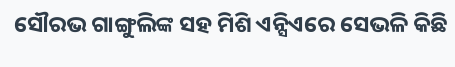ସୌରଭ ଗାଙ୍ଗୁଲିଙ୍କ ସହ ମିଶି ଏନ୍ସିଏରେ ସେଭଳି କିଛି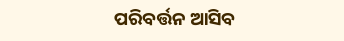ପରିବର୍ତ୍ତନ ଆସିବ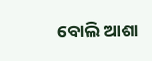ବୋଲି ଆଶା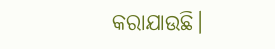କରାଯାଉଛି।